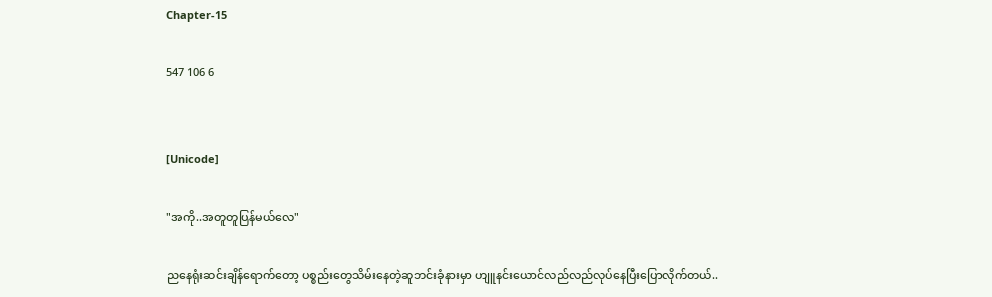Chapter-15

547 106 6


[Unicode]

"အကို..အတူတူပြန်မယ်လေ"

ညနေရုံးဆင်းချိန်ရောက်တော့ ပစ္စည်းတွေသိမ်းနေတဲ့ဆူဘင်းခုံနားမှာ ဟျူနင်းယောင်လည်လည်လုပ်နေပြီးပြောလိုက်တယ်..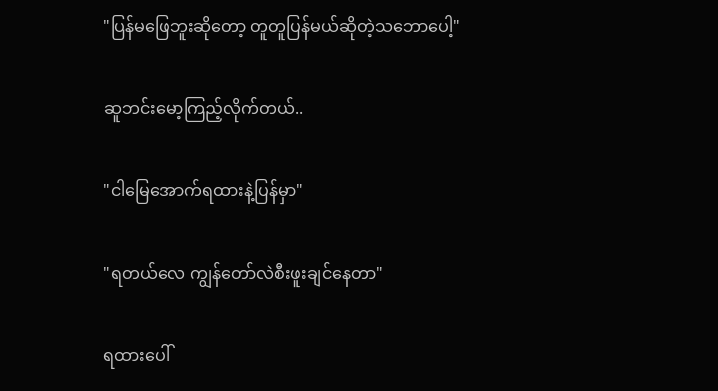"ပြန်မဖြေဘူးဆိုတော့ တူတူပြန်မယ်ဆိုတဲ့သဘောပေါ့"

ဆူဘင်းမော့ကြည့်လိုက်တယ်..

"ငါမြေအောက်ရထားနဲ့ပြန်မှာ"

"ရတယ်လေ ကျွန်တော်လဲစီးဖူးချင်နေတာ"

ရထားပေါ်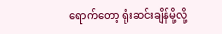ရောက်တော့ ရုံးဆင်းချိန်မို့လို့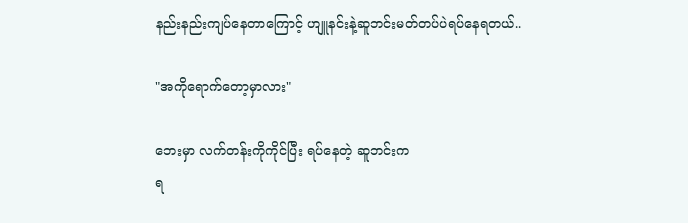နည်းနည်းကျပ်နေတာကြောင့် ဟျူနင်းနဲ့ဆူဘင်းမတ်တပ်ပဲရပ်နေရတယ်..

"အကိုရောက်တော့မှာလား"

ဘေးမှာ လက်တန်းကိုကိုင်ပြီး ရပ်နေတဲ့ ဆူဘင်းက
ရ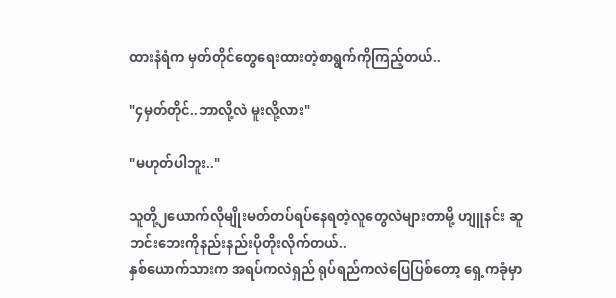ထားနံရံက မှတ်တိုင်တွေရေးထားတဲ့စာရွက်ကိုကြည့်တယ်..

"၄မှတ်တိုင်..ဘာလို့လဲ မူးလို့လား"

"မဟုတ်ပါဘူး.."

သူတို့၂ယောက်လိုမျိုးမတ်တပ်ရပ်နေရတဲ့လူတွေလဲများတာမို့ ဟျူနင်း ဆူဘင်းဘေးကိုနည်းနည်းပိုတိုးလိုက်တယ်..
နှစ်ယောက်သားက အရပ်ကလဲရှည် ရုပ်ရည်ကလဲပြေပြစ်တော့ ရှေ့ကခုံမှာ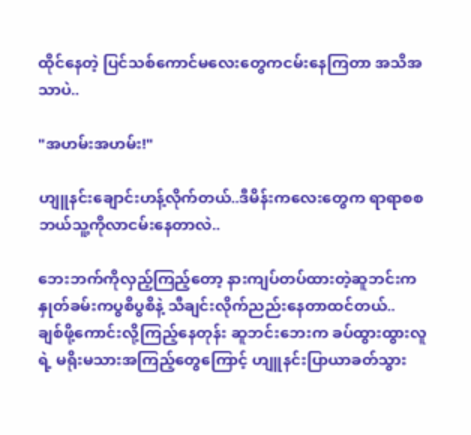ထိုင်နေတဲ့ ပြင်သစ်ကောင်မလေးတွေကငမ်းနေကြတာ အသိအသာပဲ..

"အဟမ်းအဟမ်း!"

ဟျူနင်းချောင်းဟန့်လိုက်တယ်..ဒီမိန်းကလေးတွေက ရာရာစစဘယ်သူ့ကိုလာငမ်းနေတာလဲ..

ဘေးဘက်ကိုလှည့်ကြည့်တော့ နားကျပ်တပ်ထားတဲ့ဆူဘင်းက နှုတ်ခမ်းကပွစိပွစိနဲ့ သီချင်းလိုက်ညည်းနေတာထင်တယ်..
ချစ်ဖို့ကောင်းလို့ကြည့်နေတုန်း ဆူဘင်းဘေးက ခပ်ထွားထွားလူရဲ့ မရိုးမသားအကြည့်တွေကြောင့် ဟျူနင်းပြာယာခတ်သွား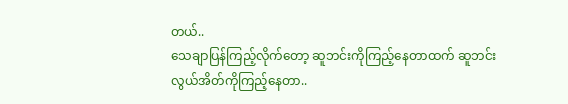တယ်..
သေချာပြန်ကြည့်လိုက်တော့ ဆူဘင်းကိုကြည့်နေတာထက် ဆူဘင်းလွယ်အိတ်ကိုကြည့်နေတာ..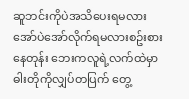ဆူဘင်းကိုပဲအသိပေးရမလား အော်ပဲအော်လိုက်ရမလားစဥ်းစားနေတုန်း ဘေးကလူရဲ့လက်ထဲမှာ ဓါးတိုကိုလျှပ်တပြက် တွေ့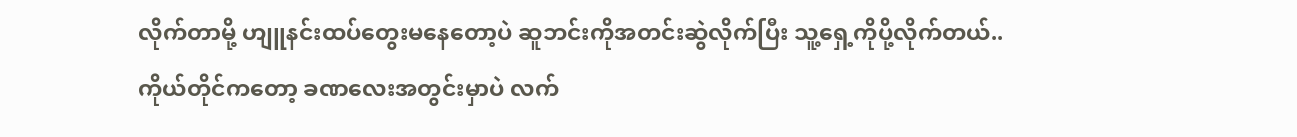လိုက်တာမို့ ဟျူနင်းထပ်တွေးမနေတော့ပဲ ဆူဘင်းကိုအတင်းဆွဲလိုက်ပြီး သူ့ရှေ့ကိုပို့လိုက်တယ်..
ကိုယ်တိုင်ကတော့ ခဏလေးအတွင်းမှာပဲ လက်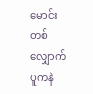မောင်းတစ်လျှောက် ပူကနဲ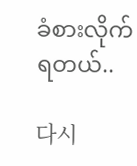ခံစားလိုက်ရတယ်..

다시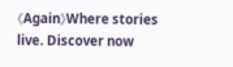《Again》Where stories live. Discover now